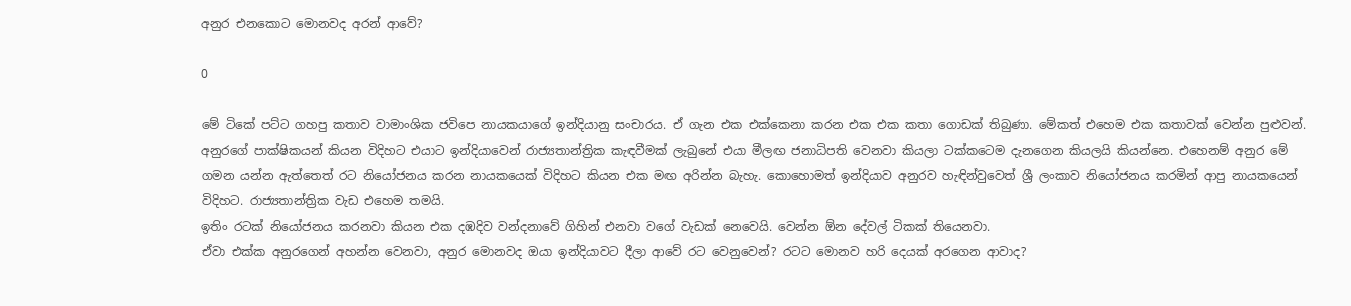අනුර එනකොට මොනවද අරන් ආවේ?

0

මේ ටිකේ පට්ට ගහපු කතාව වාමාංශික ජවිපෙ නායකයාගේ ඉන්දියානු සංචාරය. ඒ ගැන එක එක්කෙනා කරන එක එක කතා ගොඩක් තිබුණා. මේකත් එහෙම එක කතාවක් වෙන්න පුළුවන්.
අනුරගේ පාක්ෂිකයන් කියන විදිහට එයාට ඉන්දියාවෙන් රාජ්‍යතාන්ත්‍රික කැඳවීමක් ලැබුනේ එයා මීලඟ ජනාධිපති වෙනවා කියලා ටක්කටෙම දැනගෙන කියලයි කියන්නෙ. එහෙනම් අනුර මේ ගමන යන්න ඇත්තෙත් රට නියෝජනය කරන නායකයෙක් විදිහට කියන එක මඟ අරින්න බැහැ. කොහොමත් ඉන්දියාව අනුරව හැඳින්වුවෙත් ශ්‍රී ලංකාව නියෝජනය කරමින් ආපු නායකයෙන් විදිහට. රාජ්‍යතාන්ත්‍රික වැඩ එහෙම තමයි.
ඉතිං රටක් නියෝජනය කරනවා කියන එක දඹදිව වන්දනාවේ ගිහින් එනවා වගේ වැඩක් නෙවෙයි. වෙන්න ඕන දේවල් ටිකක් තියෙනවා.
ඒවා එක්ක අනුරගෙන් අහන්න වෙනවා, අනුර මොනවද ඔයා ඉන්දියාවට දීලා ආවේ රට වෙනුවෙන්? රටට මොනව හරි දෙයක් අරගෙන ආවාද?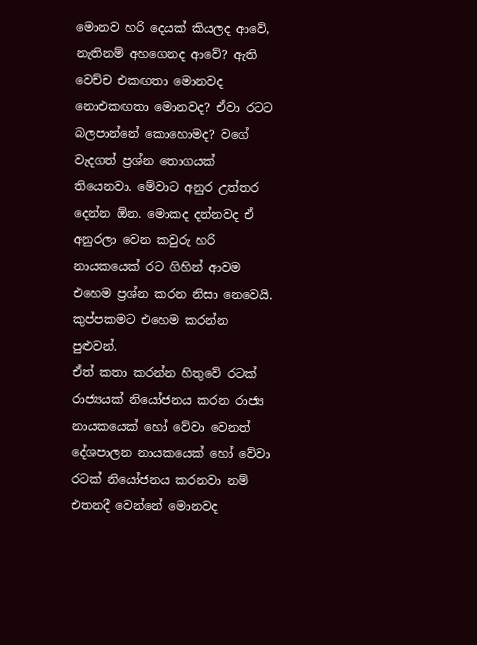මොනව හරි දෙයක් කියලද ආවේ, නැතිනම් අහගෙනද ආවේ? ඇති වෙච්ච එකඟතා මොනවද නොඑකඟතා මොනවද? ඒවා රටට බලපාන්නේ කොහොමද? වගේ වැදගත් ප්‍රශ්න තොගයක් තියෙනවා. මේවාට අනුර උත්තර දෙන්න ඕන. මොකද දන්නවද ඒ අනුරලා වෙන කවුරු හරි නායකයෙක් රට ගිහින් ආවම එහෙම ප්‍රශ්න කරන නිසා නෙවෙයි. කුප්පකමට එහෙම කරන්න පුළුවන්.
ඒත් කතා කරන්න හිතුවේ රටක් රාජ්‍යයක් නියෝජනය කරන රාජ්‍ය නායකයෙක් හෝ වේවා වෙනත් දේශපාලන නායකයෙක් හෝ වේවා රටක් නියෝජනය කරනවා නම් එතනදී වෙන්නේ මොනවද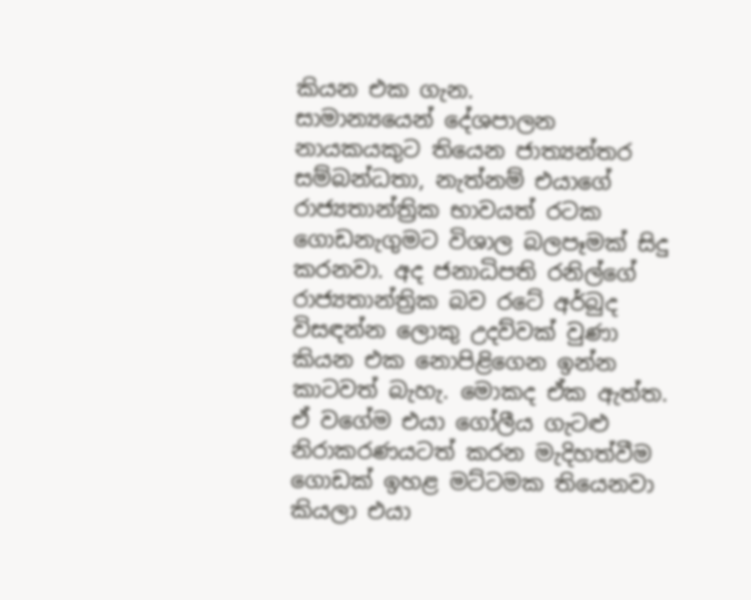කියන එක ගැන.
සාමාන්‍යයෙන් දේශපාලන නායකයකුට තියෙන ජාත්‍යන්තර සම්බන්ධතා, නැත්නම් එයාගේ රාජ්‍යතාන්ත්‍රික භාවයත් රටක ගොඩනැගුමට විශාල බලපෑමක් සිදු කරනවා. අද ජනාධිපති රනිල්ගේ රාජ්‍යතාන්ත්‍රික බව රටේ අර්බුද විසඳන්න ලොකු උදව්වක් වුණා කියන එක නොපිළිගෙන ඉන්න කාටවත් බැහැ. මොකද ඒක ඇත්ත. ඒ වගේම එයා ගෝලීය ගැටළු නිරාකරණයටත් කරන මැදිහත්වීම ගොඩක් ඉහළ මට්ටමක තියෙනවා කියලා එයා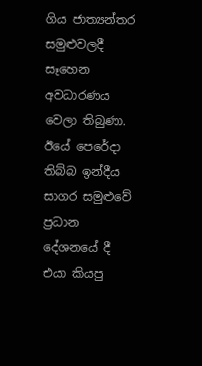ගිය ජාත්‍යන්තර සමුළුවලදී සෑහෙන අවධාරණය වෙලා තිබුණා. ඊයේ පෙරේදා තිබ්බ ඉන්දීය සාගර සමුළුවේ ප්‍රධාන දේශනයේ දී එයා කියපු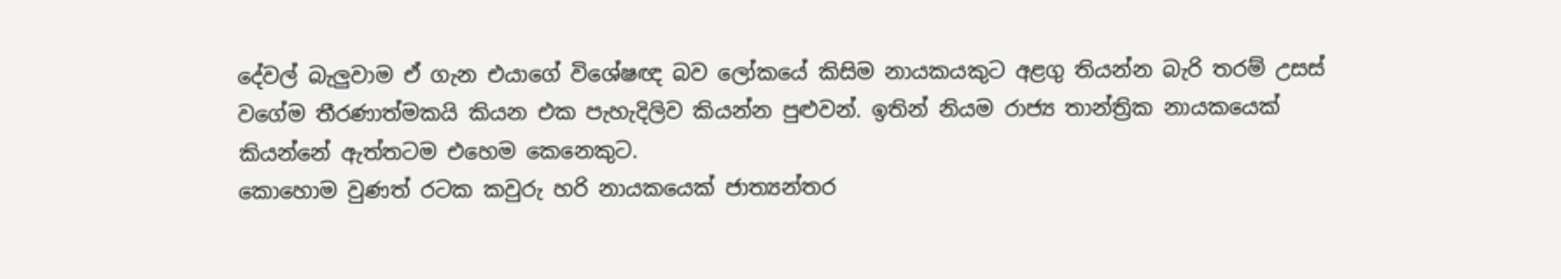දේවල් බැලු‍වාම ඒ ගැන එයාගේ විශේෂඥ බව ලෝකයේ කිසිම නායකයකුට අළගු තියන්න බැරි තරම් උසස් වගේම තීරණාත්මකයි කියන එක පැහැදිලිව කියන්න පුළුවන්. ඉතින් නියම රාජ්‍ය තාන්ත්‍රික නායකයෙක් කියන්නේ ඇත්තටම එහෙම කෙනෙකුට.
කොහොම වුණත් රටක කවුරු හරි නායකයෙක් ජාත්‍යන්තර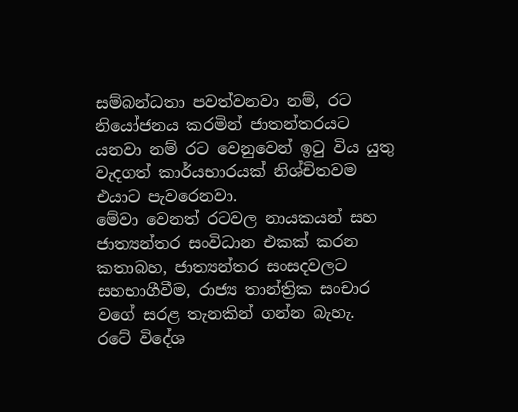සම්බන්ධතා පවත්වනවා නම්, රට නියෝජනය කරමින් ජාතන්තරයට යනවා නම් රට වෙනුවෙන් ඉ‍ටු විය යුතු වැදගත් කාර්යභාරයක් නිශ්චිතවම එයාට පැවරෙනවා.
මේවා වෙනත් රටවල නායකයන් සහ ජාත්‍යන්තර සංවිධාන එකක් කරන කතාබහ, ජාත්‍යන්තර සංසදවලට සහභාගීවීම, රාජ්‍ය තාන්ත්‍රික සංචාර වගේ සරළ තැනකින් ගන්න බැහැ.
රටේ විදේශ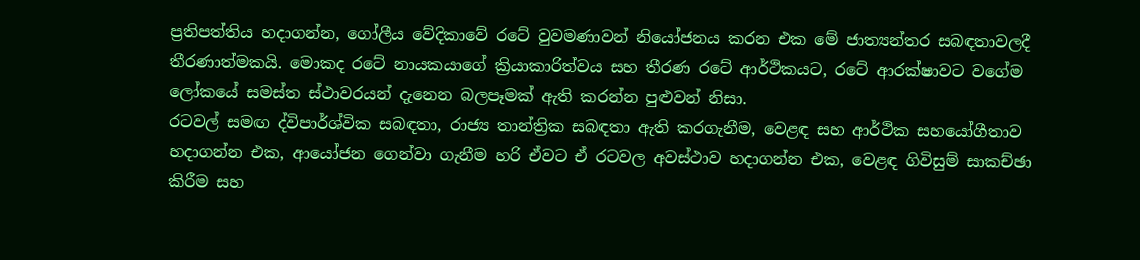ප්‍රතිපත්තිය හදාගන්න, ගෝලීය වේදිකාවේ රටේ වුවමණාවන් නියෝජනය කරන එක මේ ජාත්‍යන්තර සබඳතාවලදී තීරණාත්මකයි. මොකද රටේ නායකයාගේ ක්‍රියාකාරිත්වය සහ තීරණ රටේ ආර්ථිකයට, රටේ ආරක්ෂාවට වගේම ලෝකයේ සමස්ත ස්ථාවරයන් දැනෙන බලපෑමක් ඇති කරන්න පුළුවන් නිසා.
රටවල් සමඟ ද්විපාර්ශ්වික සබඳතා, රාජ්‍ය තාන්ත්‍රික සබඳතා ඇති කරගැනීම, වෙළඳ සහ ආර්ථික සහයෝගීතාව හදාගන්න එක, ආයෝජන ගෙන්වා ගැනීම හරි ඒවට ඒ රටවල අවස්ථාව හදාගන්න එක, වෙළඳ ගිවිසුම් සාකච්ඡා කිරීම සහ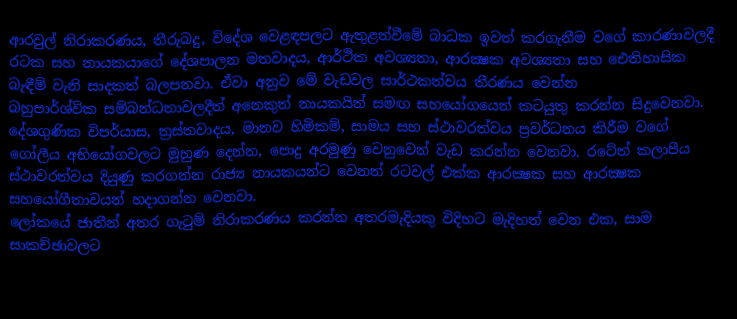ආරවුල් නිරාකරණය, තීරුබදු, විදේශ වෙළඳපලට ඇතුළත්වීමේ බාධක ඉවත් කරගැනීම වගේ කාරණාවලදී රටක සහ නායකයාගේ දේශපාලන මතවාදය, ආර්ථික අවශ්‍යතා, ආරක්‍ෂක අවශ්‍යතා සහ ඓතිහාසික බැඳීම් වැනි සාදකත් බලපනවා. ඒවා අනුව මේ වැඩවල සාර්ථකත්වය තීරණය වෙන්න
බහුපාර්ශ්වික සම්බන්ධතාවලදීත් අනෙකුත් නායකයින් සමඟ සහයෝගයෙන් කටයුතු කරන්න සිදුවෙනවා. දේශගුණික විපර්යාස, ත්‍රස්තවාදය, මානව හිමිකම්, සාමය සහ ස්ථාවරත්වය ප්‍රවර්ධනය කිරීම වගේ ගෝලීය අභියෝගවලට මුහුණ දෙන්න, පොදු අරමුණු වෙනුවෙන් වැඩ කරන්න වෙනවා. රටේත් කලාපීය ස්ථාවරත්වය දියුණු කරගන්න රාජ්‍ය නායකයන්ට වෙනත් රටවල් එක්ක ආරක්‍ෂක සහ ආරක්‍ෂක සහයෝගීතාවයන් හදාගන්න වෙනවා.
ලෝකයේ ජාතීන් අතර ගැටුම් නිරාකරණය කරන්න අතරමැදියකු විදිහට මැදිහත් වෙන එක, සාම සාකච්ඡාවලට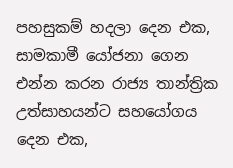පහසුකම් හදලා දෙන එක, සාමකාමී යෝජනා ගෙන එන්න කරන රාජ්‍ය තාන්ත්‍රික උත්සාහයන්ට සහයෝගය දෙන එක,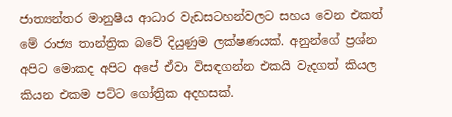ජාත්‍යන්තර මානුෂීය ආධාර වැඩසටහන්වලට සහය වෙන එකත් මේ රාජ්‍ය තාන්ත්‍රික බවේ දියුණුම ලක්ෂණයක්. අනුන්ගේ ප්‍රශ්න අපිට මොකද අපිට අපේ ඒවා විසඳගන්න එකයි වැදගත් කියල කියන එකම පට්ට ගෝත්‍රික අදහසක්.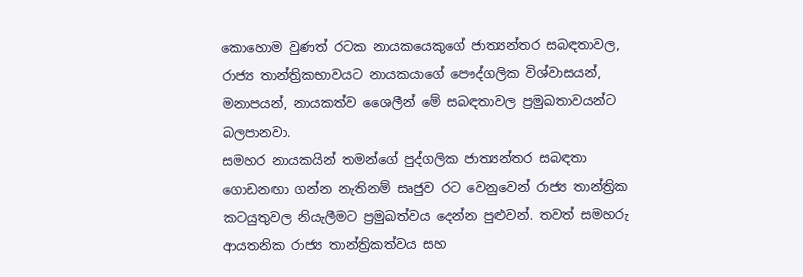කොහොම වුණත් රටක නායකයෙකුගේ ජාත්‍යන්තර සබඳතාවල, රාජ්‍ය තාන්ත්‍රිකභාවයට නායකයාගේ පෞද්ගලික විශ්වාසයන්, මනාපයන්, නායකත්ව ශෛලීන් මේ සබඳතාවල ප්‍රමුඛතාවයන්ට බලපානවා.
සමහර නායකයින් තමන්ගේ පුද්ගලික ජාත්‍යන්තර සබඳතා ගොඩනඟා ගන්න නැතිනම් සෘජුව රට වෙනුවෙන් රාජ්‍ය තාන්ත්‍රික කටයුතුවල නියැලීමට ප්‍රමුඛත්වය දෙන්න පුළුවන්. තවත් සමහරු ආයතනික රාජ්‍ය තාන්ත්‍රිකත්වය සහ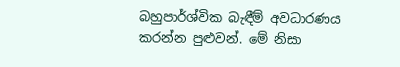බහුපාර්ශ්වික බැඳීම් අවධාරණය කරන්න පුළුවන්. මේ නිසා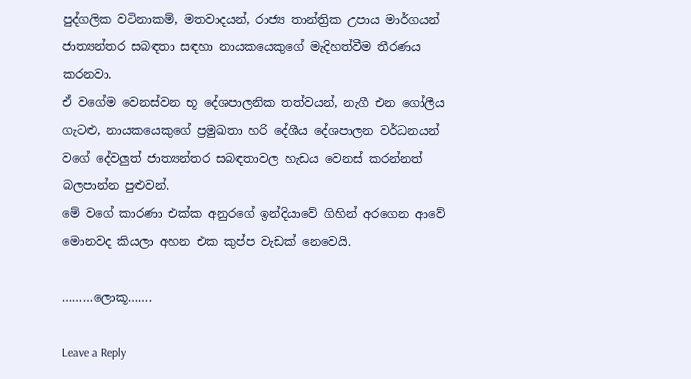පුද්ගලික වටිනාකම්, මතවාදයන්, රාජ්‍ය තාන්ත්‍රික උපාය මාර්ගයන් ජාත්‍යන්තර සබඳතා සඳහා නායකයෙකුගේ මැදිහත්වීම තීරණය කරනවා.
ඒ වගේම වෙනස්වන භූ දේශපාලනික තත්වයන්, නැගී එන ගෝලීය ගැටළු, නායකයෙකුගේ ප්‍රමුඛතා හරි දේශීය දේශපාලන වර්ධනයන් වගේ දේවලුත් ජාත්‍යන්තර සබඳතාවල හැඩය වෙනස් කරන්නත් බලපාන්න පුළුවන්.
මේ වගේ කාරණා එක්ක අනුරගේ ඉන්දියාවේ ගිහින් අරගෙන ආවේ මොනවද කියලා අහන එක කුප්ප වැඩක් නෙවෙයි.

………ලොකූ…….

Leave a Reply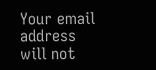Your email address will not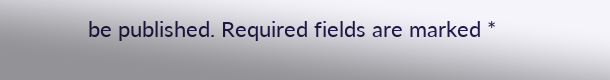be published. Required fields are marked *